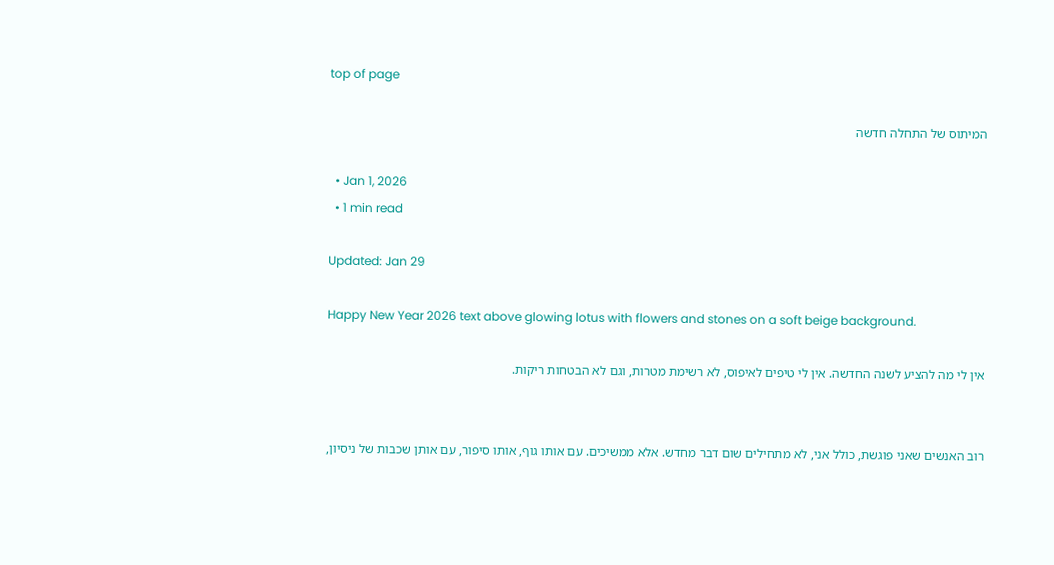top of page

המיתוס של התחלה חדשה

  • Jan 1, 2026
  • 1 min read

Updated: Jan 29

Happy New Year 2026 text above glowing lotus with flowers and stones on a soft beige background.

אין לי מה להציע לשנה החדשה. אין לי טיפים לאיפוס, לא רשימת מטרות, וגם לא הבטחות ריקות.


רוב האנשים שאני פוגשת, כולל אני, לא מתחילים שום דבר מחדש. אלא ממשיכים. עם אותו גוף, אותו סיפור, עם אותן שכבות של ניסיון,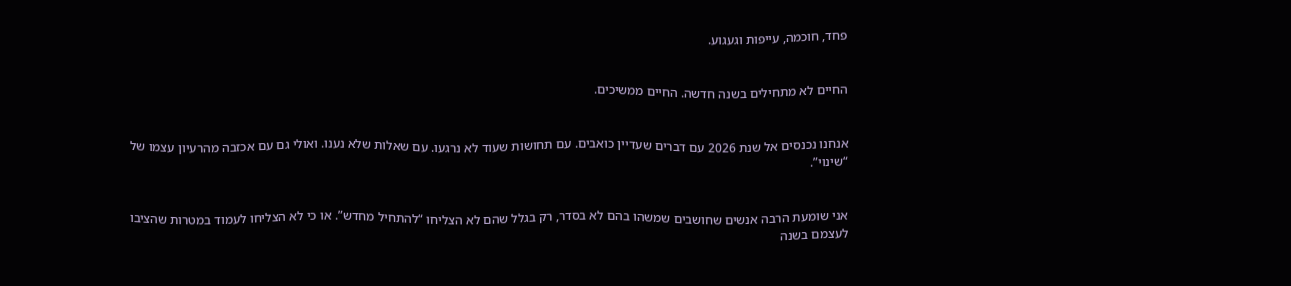פחד, חוכמה, עייפות וגעגוע.


החיים לא מתחילים בשנה חדשה. החיים ממשיכים.


אנחנו נכנסים אל שנת 2026 עם דברים שעדיין כואבים. עם תחושות שעוד לא נרגעו. עם שאלות שלא נענו. ואולי גם עם אכזבה מהרעיון עצמו של “שינוי”.


אני שומעת הרבה אנשים שחושבים שמשהו בהם לא בסדר, רק בגלל שהם לא הצליחו “להתחיל מחדש”. או כי לא הצליחו לעמוד במטרות שהציבו לעצמם בשנה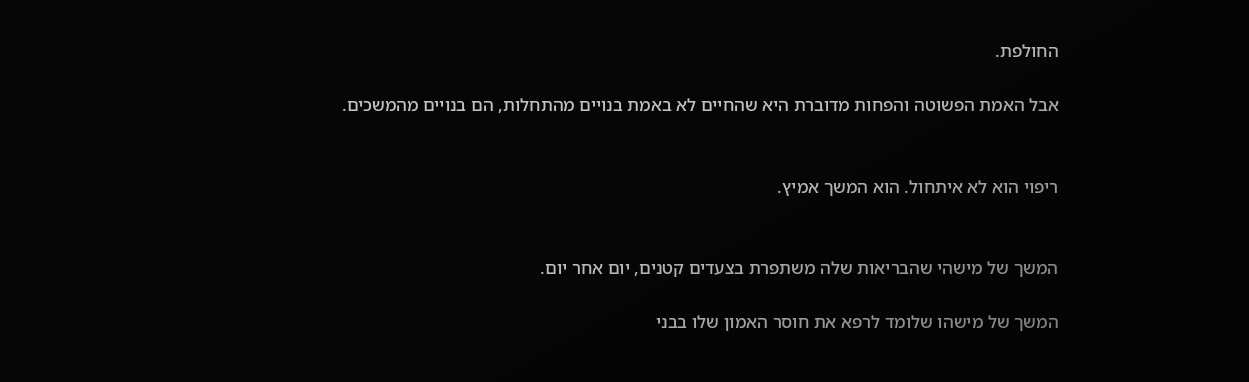החולפת.

אבל האמת הפשוטה והפחות מדוברת היא שהחיים לא באמת בנויים מהתחלות, הם בנויים מהמשכים.


ריפוי הוא לא איתחול. הוא המשך אמיץ.


המשך של מישהי שהבריאות שלה משתפרת בצעדים קטנים, יום אחר יום.

המשך של מישהו שלומד לרפא את חוסר האמון שלו בבני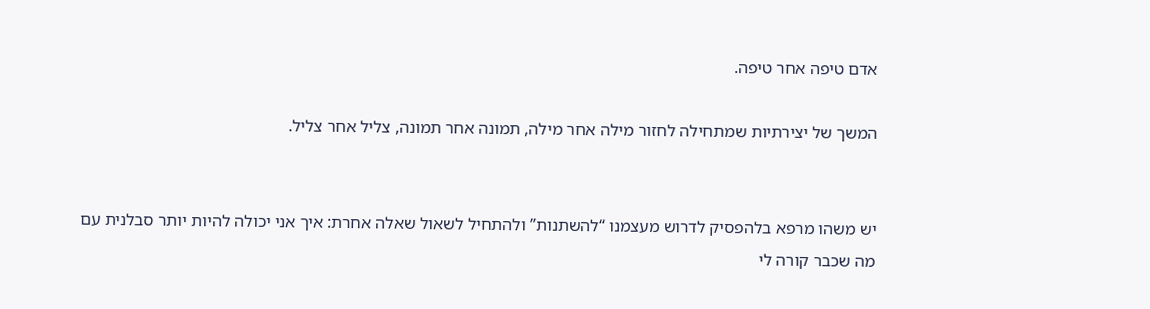אדם טיפה אחר טיפה.

המשך של יצירתיות שמתחילה לחזור מילה אחר מילה, תמונה אחר תמונה, צליל אחר צליל.


יש משהו מרפא בלהפסיק לדרוש מעצמנו “להשתנות” ולהתחיל לשאול שאלה אחרת: איך אני יכולה להיות יותר סבלנית עם מה שכבר קורה לי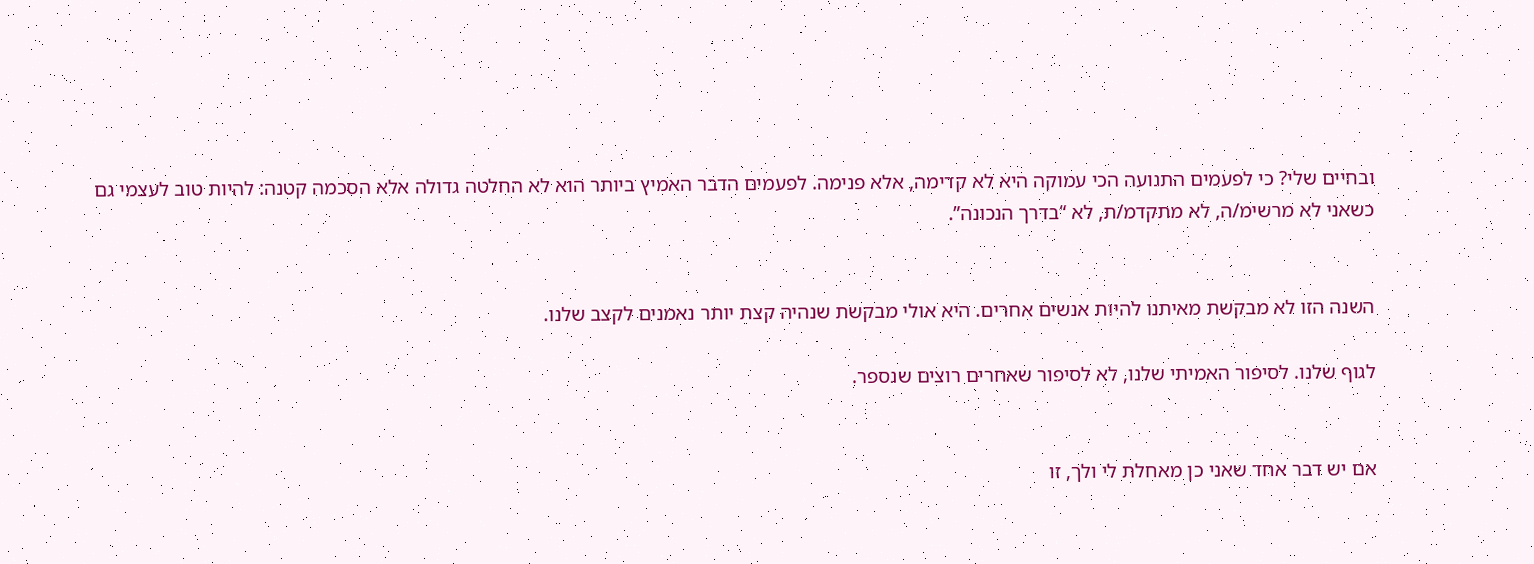ובחיים שלי? כי לפעמים התנועה הכי עמוקה היא לא קדימה, אלא פנימה. לפעמים הדבר האמיץ ביותר הוא לא החלטה גדולה אלא הסכמה קטנה: להיות טוב לעצמי גם כשאני לא מרשימ/ה, לא מתקדמ/ת, לא “בדרך הנכונה”.


השנה הזו לא מבקשת מאיתנו להיות אנשים אחרים. היא אולי מבקשת שנהיה קצת יותר נאמנים לקצב שלנו.

לגוף שלנו. לסיפור האמיתי שלנו, לא לסיפור שאחרים רוצים שנספר.


אם יש דבר אחד שאני כן מאחלת לי ולך, זו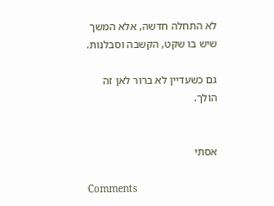לא התחלה חדשה, אלא המשך שיש בו שקט, הקשבה וסבלנות.

גם כשעדיין לא ברור לאן זה הולך.


אסתי

Comments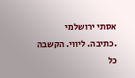אסתי ירושלמי
.כתיבה. ליווי. הקשבה
כל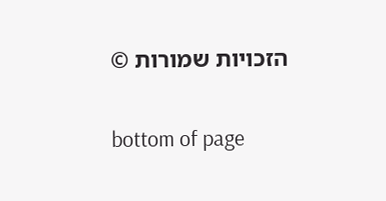הזכויות שמורות ©

bottom of page